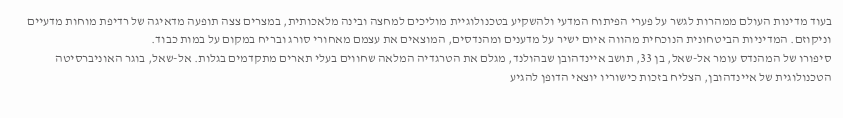בעוד מדינות העולם ממהרות לגשר על פערי הפיתוח המדעי ולהשקיע בטכנולוגיית מוליכים למחצה ובינה מלאכותית, במצרים צצה תופעה מדאיגה של רדיפת מוחות מדעיים וניקוזם. המדיניות הביטחונית הנוכחית מהווה איום ישיר על מדענים ומהנדסים, המוצאים את עצמם מאחורי סורג ובריח במקום על במות כבוד.
סיפורו של המהנדס עומר אל-שאל, בן 33, תושב איינדהובן שבהולנד, מגלם את הטרגדיה המלאה שחווים בעלי תארים מתקדמים בגלות. אל-שאל, בוגר האוניברסיטה הטכנולוגית של איינדהובן, הצליח בזכות כישוריו יוצאי הדופן להגיע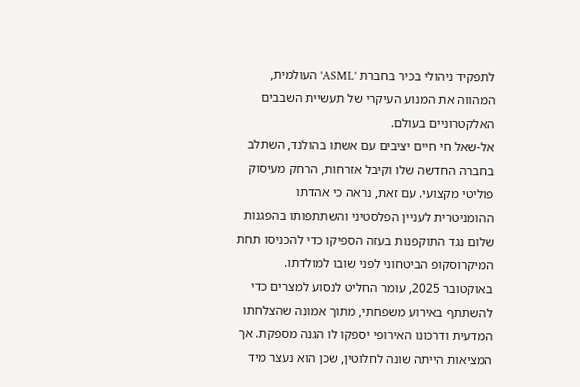לתפקיד ניהולי בכיר בחברת 'ASML' העולמית, המהווה את המנוע העיקרי של תעשיית השבבים האלקטרוניים בעולם.
אל-שאל חי חיים יציבים עם אשתו בהולנד, השתלב בחברה החדשה שלו וקיבל אזרחות, הרחק מעיסוק פוליטי מקצועי. עם זאת, נראה כי אהדתו ההומניטרית לעניין הפלסטיני והשתתפותו בהפגנות שלום נגד התוקפנות בעזה הספיקו כדי להכניסו תחת המיקרוסקופ הביטחוני לפני שובו למולדתו.
באוקטובר 2025, עומר החליט לנסוע למצרים כדי להשתתף באירוע משפחתי, מתוך אמונה שהצלחתו המדעית ודרכונו האירופי יספקו לו הגנה מספקת. אך המציאות הייתה שונה לחלוטין, שכן הוא נעצר מיד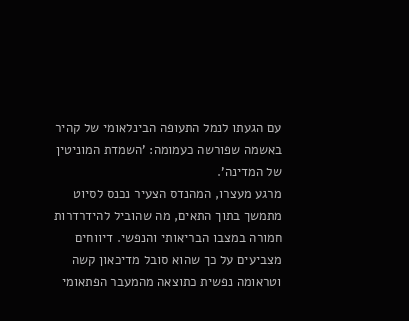עם הגעתו לנמל התעופה הבינלאומי של קהיר באשמה שפורשה כעמומה: 'השמדת המוניטין של המדינה'.
מרגע מעצרו, המהנדס הצעיר נכנס לסיוט מתמשך בתוך התאים, מה שהוביל להידרדרות חמורה במצבו הבריאותי והנפשי. דיווחים מצביעים על כך שהוא סובל מדיכאון קשה וטראומה נפשית כתוצאה מהמעבר הפתאומי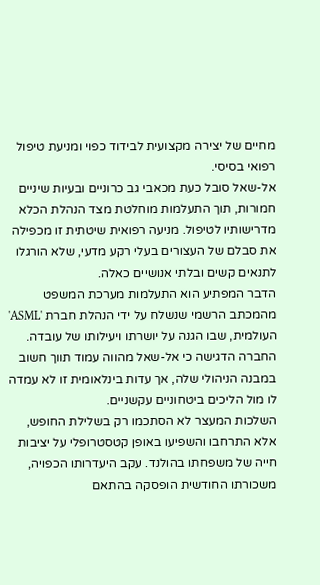מחיים של יצירה מקצועית לבידוד כפוי ומניעת טיפול רפואי בסיסי.
אל-שאל סובל כעת מכאבי גב כרוניים ובעיות שיניים חמורות, תוך התעלמות מוחלטת מצד הנהלת הכלא מדרישותיו לטיפול. מניעה רפואית שיטתית זו מכפילה את סבלם של העצורים בעלי רקע מדעי, שלא הורגלו לתנאים קשים ובלתי אנושיים כאלה.
הדבר המפתיע הוא התעלמות מערכת המשפט מהמכתב הרשמי שנשלח על ידי הנהלת חברת 'ASML' העולמית, שבו הגנה על יושרתו ויעילותו של עובדה. החברה הדגישה כי אל-שאל מהווה עמוד תווך חשוב במבנה הניהולי שלה, אך עדות בינלאומית זו לא עמדה לו מול הליכים ביטחוניים עקשניים.
השלכות המעצר לא הסתכמו רק בשלילת החופש, אלא התרחבו והשפיעו באופן קטסטרופלי על יציבות חייה של משפחתו בהולנד. עקב היעדרותו הכפויה, משכורתו החודשית הופסקה בהתאם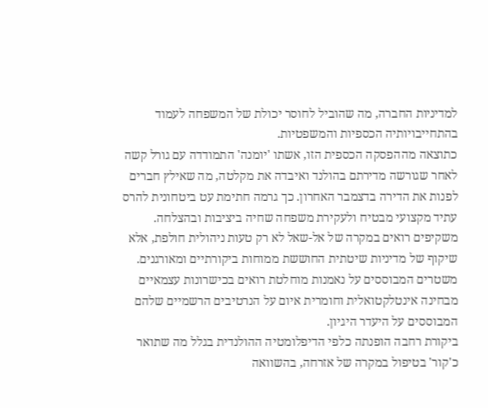למדיניות החברה, מה שהוביל לחוסר יכולת של המשפחה לעמוד בהתחייבויותיה הכספיות והמשפטיות.
כתוצאה מההפסקה הכספית הזו, אשתו 'יומנה' התמודדה עם גורל קשה לאחר שגורשה מדירתם בהולנד ואיבדה את מקלטה, מה שאילץ חברים לפנות את הדירה בדצמבר האחרון. כך גרמה חתימת עט ביטחונית להרס עתיד מקצועי מבטיח ולעקירת משפחה שחיה ביציבות ובהצלחה.
משקיפים רואים במקרה של אל-שאל לא רק טעות ניהולית חולפת, אלא שיקוף של מדיניות שיטתית החוששת ממוחות ביקורתיים ומאורגנים. משטרים המבוססים על נאמנות מוחלטת רואים בכישרונות עצמאיים מבחינה אינטלקטואלית וחומרית איום על הנרטיבים הרשמיים שלהם המבוססים על היעדר היגיון.
ביקורת רחבה הופנתה כלפי הדיפלומטיה ההולנדית בגלל מה שתואר כ'קור' בטיפול במקרה של אזרחה, בהשוואה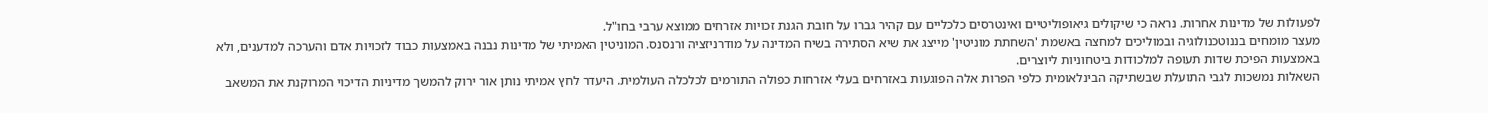לפעולות של מדינות אחרות. נראה כי שיקולים גיאופוליטיים ואינטרסים כלכליים עם קהיר גברו על חובת הגנת זכויות אזרחים ממוצא ערבי בחו"ל.
מעצר מומחים בננוטכנולוגיה ובמוליכים למחצה באשמת 'השחתת מוניטין' מייצג את שיא הסתירה בשיח המדינה על מודרניזציה ורנסנס. המוניטין האמיתי של מדינות נבנה באמצעות כבוד לזכויות אדם והערכה למדענים, ולא באמצעות הפיכת שדות תעופה למלכודות ביטחוניות ליוצרים.
השאלות נמשכות לגבי התועלת שבשתיקה הבינלאומית כלפי הפרות אלה הפוגעות באזרחים בעלי אזרחות כפולה התורמים לכלכלה העולמית. היעדר לחץ אמיתי נותן אור ירוק להמשך מדיניות הדיכוי המרוקנת את המשאב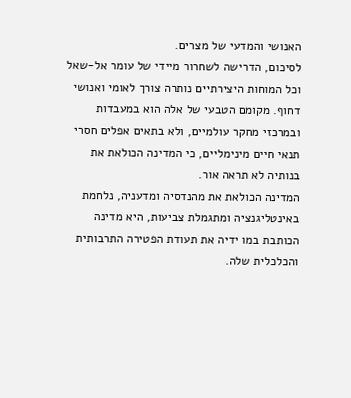האנושי והמדעי של מצרים.
לסיכום, הדרישה לשחרור מיידי של עומר אל-שאל וכל המוחות היצירתיים נותרה צורך לאומי ואנושי דחוף. מקומם הטבעי של אלה הוא במעבדות ובמרכזי מחקר עולמיים, ולא בתאים אפלים חסרי תנאי חיים מינימליים, כי המדינה הכולאת את בנותיה לא תראה אור.
המדינה הכולאת את מהנדסיה ומדעניה, נלחמת באינטליגנציה ומתגמלת צביעות, היא מדינה הכותבת במו ידיה את תעודת הפטירה התרבותית והכלכלית שלה.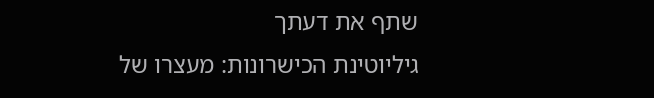שתף את דעתך
גיליוטינת הכישרונות: מעצרו של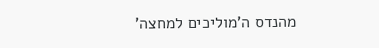מהנדס ה'מוליכים למחצה'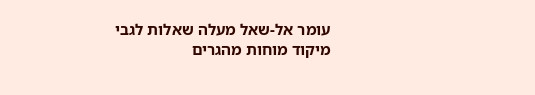עומר אל-שאל מעלה שאלות לגבי מיקוד מוחות מהגרים